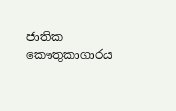ජාතික කෞතුකාගාරය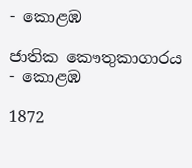- කොළඹ

ජාතික කෞතුකාගාරය - කොළඹ

1872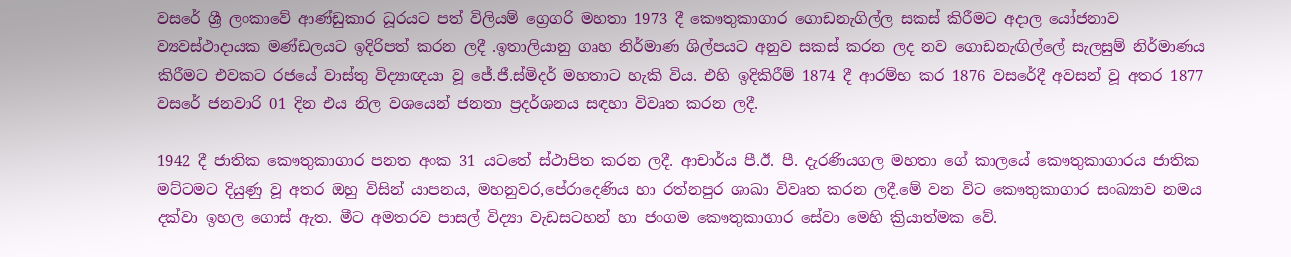වසරේ ශ්‍රී ලංකාවේ ආණ්ඩුකාර ධූරයට පත් විලියම් ග්‍රෙගරි මහතා 1973 දී කෞතුකාගාර ගොඩනැගිල්ල සකස් කිරීමට අදාල යෝජනාව ව්‍යවස්ථාදායක මණ්ඩලයට ඉදිරිපත් කරන ලදී .ඉතාලියානු ගෘහ නිර්මාණ ශිල්පයට අනුව සකස් කරන ලද නව ගොඩනැඟිල්ලේ සැලසුම් නිර්මාණය කිරීමට එවකට රජයේ වාස්තු විද්‍යාඥයා වූ ජේ.ජී.ස්මිදර් මහතාට හැකි විය. එහි ඉදිකිරීම් 1874 දී ආරම්භ කර 1876 වසරේදී අවසන් වූ අතර 1877 වසරේ ජනවාරි 01 දින එය නිල වශයෙන් ජනතා ප්‍රදර්ශනය සඳහා විවෘත කරන ලදී.

1942 දී ජාතික කෞතුකාගාර පනත අංක 31 යටතේ ස්ථාපිත කරන ලදී. ආචාර්ය පී.ඊ. පී. දැරණියගල මහතා ගේ කාලයේ කෞතුකාගාරය ජාතික මට්ටමට දියුණු වූ අතර ඔහු විසින් යාපනය, මහනුවර,පේරාදෙණිය හා රත්නපුර ශාඛා විවෘත කරන ලදී.මේ වන විට කෞතුකාගාර සංඛ්‍යාව නමය දක්වා ඉහල ගොස් ඇත. මීට අමතරව පාසල් විද්‍යා වැඩසටහන් හා ජංගම කෞතුකාගාර සේවා මෙහි ක්‍රියාත්මක වේ.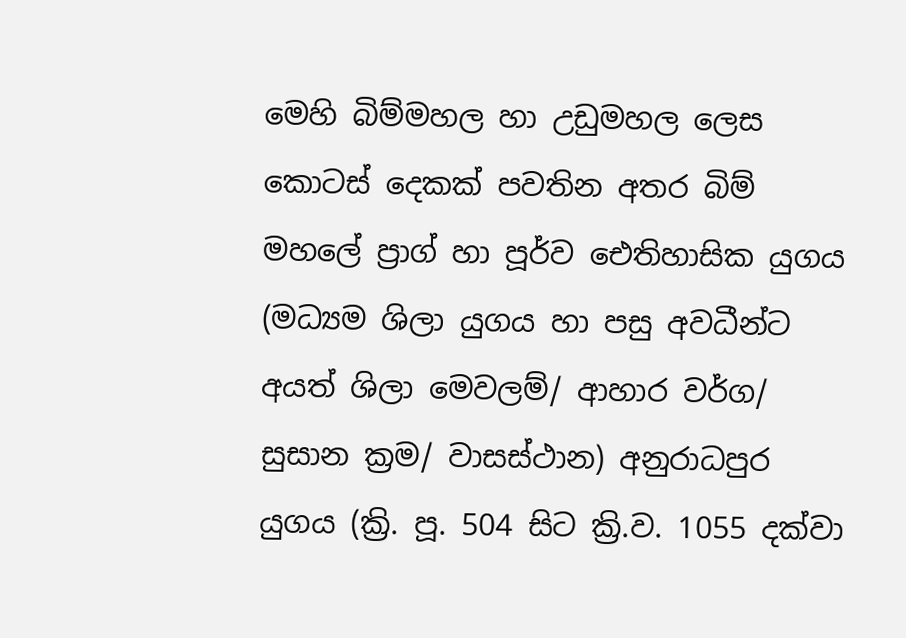මෙහි බිම්මහල හා උඩුමහල ලෙස කොටස් දෙකක් පවතින අතර බිම් මහලේ ප්‍රාග් හා පූර්ව ඓතිහාසික යුගය (මධ්‍යම ශිලා යුගය හා පසු අවධීන්ට අයත් ශිලා මෙවලම්/ ආහාර වර්ග/ සුසාන ක්‍රම/ වාසස්ථාන) අනුරාධපුර යුගය (ක්‍රි. පූ. 504 සිට ක්‍රි.ව. 1055 දක්වා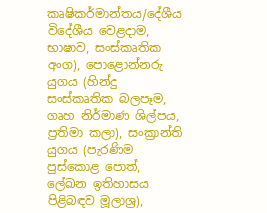කෘෂිකර්මාන්තය/දේශීය විදේශීය වෙළදාම, භාෂාව, සංස්කෘතික අංග), පොළොන්නරු යුගය (හින්දු සංස්කෘතික බලපෑම, ගෘහ නිර්මාණ ශිල්පය, ප්‍රතිමා කලා), සංක්‍රාන්ති යුගය (පැරණිම පුස්කොළ පොත්, ලේඛන ඉතිහාසය පිළිබඳව මූලාශ්‍ර),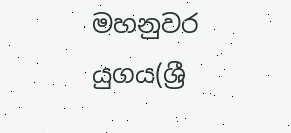මහනුවර යුගය(ශ්‍රී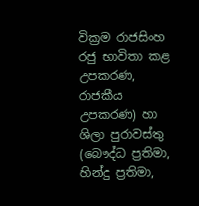වික්‍රම රාජසිංහ රජු භාවිතා කළ උපකරණ, රාජකීය උපකරණ) හා ශිලා පුරාවස්තු (බෞද්ධ ප්‍රතිමා, හින්දු ප්‍රතිමා,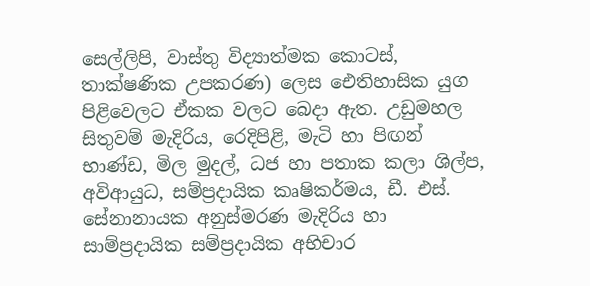සෙල්ලිපි, වාස්තු විද්‍යාත්මක කොටස්, තාක්ෂණික උපකරණ) ලෙස ඓතිහාසික යුග පිළිවෙලට ඒකක වලට බෙදා ඇත. උඩුමහල සිතුවම් මැදිරිය, රෙදිපිළි, මැටි හා පිඟන් භාණ්ඩ, මිල මුදල්, ධජ හා පතාක කලා ශිල්ප, අවිආයුධ, සම්ප්‍රදායික කෘෂිකර්මය, ඩී. එස්. සේනානායක අනුස්මරණ මැදිරිය හා සාම්ප්‍රදායික සම්ප්‍රදායික අභිචාර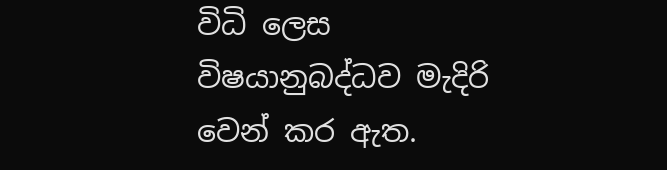විධි ලෙස විෂයානුබද්ධව මැදිරි වෙන් කර ඇත.